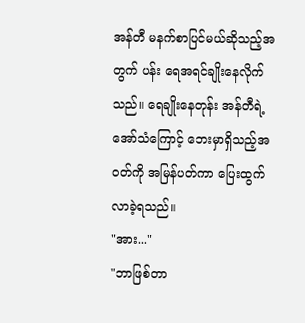အန်တီ မနက်စာပြင်မယ်ဆိုသည့်အတွက် ပန်း ရေအရင်ချိုးနေလိုက်သည်။ ရေချိုးနေတုန်း အန်တီရဲ့ အော်သံကြောင့် ဘေးမှာရှိသည့်အဝတ်ကို အမြန်ပတ်ကာ ပြေးထွက်လာခဲ့ရသည်။
"အား..."
"ဘာဖြစ်တာ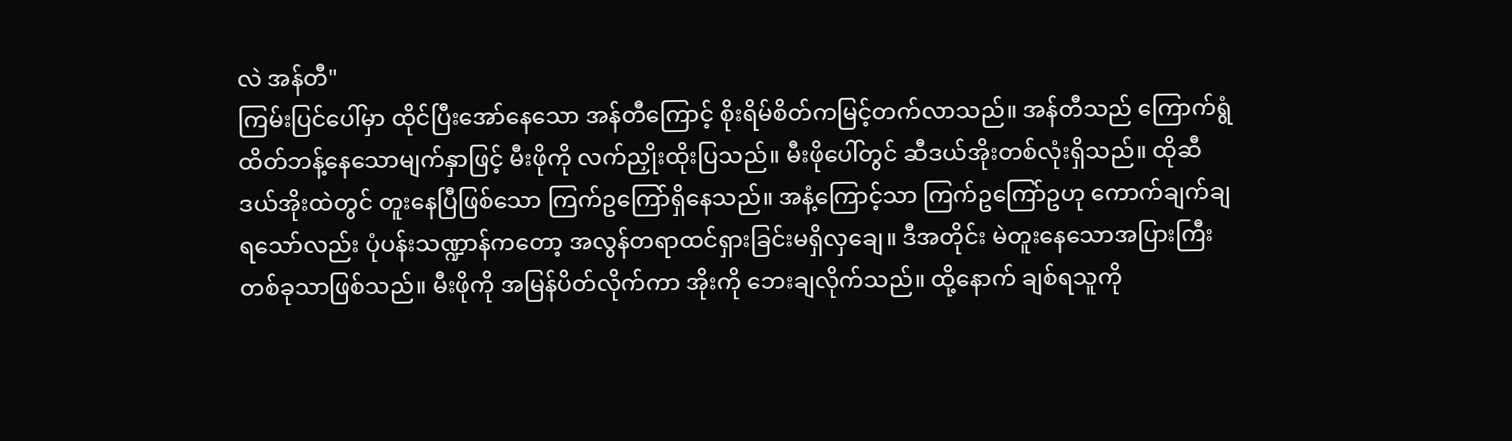လဲ အန်တီ"
ကြမ်းပြင်ပေါ်မှာ ထိုင်ပြီးအော်နေသော အန်တီကြောင့် စိုးရိမ်စိတ်ကမြင့်တက်လာသည်။ အန်တီသည် ကြောက်ရွံထိတ်ဘန့်နေသောမျက်နှာဖြင့် မီးဖိုကို လက်ညှိုးထိုးပြသည်။ မီးဖိုပေါ်တွင် ဆီဒယ်အိုးတစ်လုံးရှိသည်။ ထိုဆီဒယ်အိုးထဲတွင် တူးနေပြီဖြစ်သော ကြက်ဥကြော်ရှိနေသည်။ အနံ့ကြောင့်သာ ကြက်ဥကြော်ဥဟု ကောက်ချက်ချရသော်လည်း ပုံပန်းသဏ္ဍာန်ကတော့ အလွန်တရာထင်ရှားခြင်းမရှိလှချေ။ ဒီအတိုင်း မဲတူးနေသောအပြားကြီးတစ်ခုသာဖြစ်သည်။ မီးဖိုကို အမြန်ပိတ်လိုက်ကာ အိုးကို ဘေးချလိုက်သည်။ ထို့နောက် ချစ်ရသူကို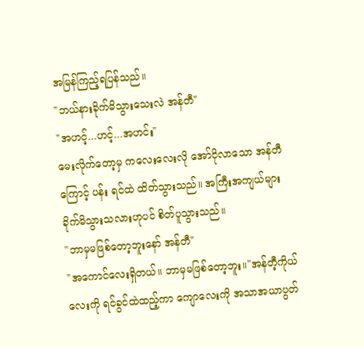အမြန်ကြည့်ရပြန်သည်။
"ဘယ်နားခိုက်မိသွားသေးလဲ အန်တီ"
"အဟင့်...ဟင့်...အဟင်း"
မေးလိုက်တော့မှ ကလေးလေးလို အော်ငိုလာသော အန်တီကြောင့် ပန်း ရင်ထဲ ထိတ်သွားသည်။ အကြီးအကျယ်များ ခိုက်မိသွားသလားဟုပင် စိတ်ပူသွားသည်။
"ဘာမှမဖြစ်တော့ဘူးနော် အန်တီ"
"အကောင်လေးရှိတယ်။ ဘာမှမဖြစ်တော့ဘူး။"အန်တီ့ကိုယ်လေးကို ရင်ခွင်ထဲထည့်ကာ ကျောလေးကို အသာအယာပွတ်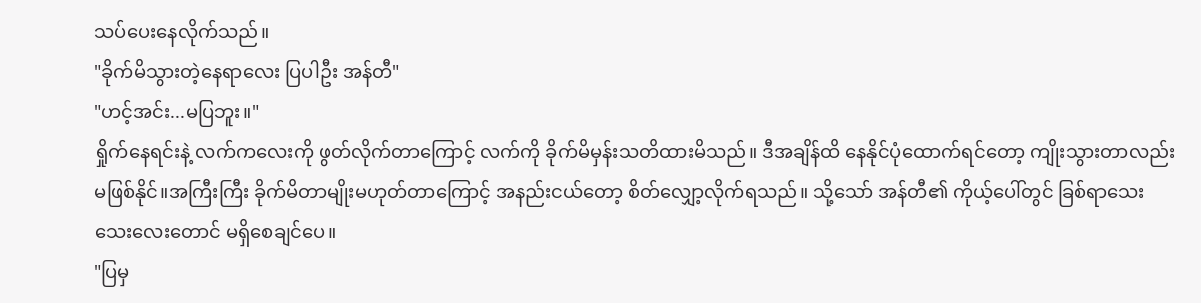သပ်ပေးနေလိုက်သည်။
"ခိုက်မိသွားတဲ့နေရာလေး ပြပါဦး အန်တီ"
"ဟင့်အင်း...မပြဘူး။"
ရှိုက်နေရင်းနဲ့ လက်ကလေးကို ဖွတ်လိုက်တာကြောင့် လက်ကို ခိုက်မိမှန်းသတိထားမိသည်။ ဒီအချိန်ထိ နေနိုင်ပုံထောက်ရင်တော့ ကျိုးသွားတာလည်း မဖြစ်နိုင်။အကြီးကြီး ခိုက်မိတာမျိုးမဟုတ်တာကြောင့် အနည်းငယ်တော့ စိတ်လျှော့လိုက်ရသည်။ သို့သော် အန်တီ၏ ကိုယ့်ပေါ်တွင် ခြစ်ရာသေးသေးလေးတောင် မရှိစေချင်ပေ။
"ပြမှ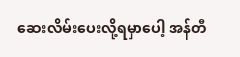ဆေးလိမ်းပေးလို့ရမှာပေါ့ အန်တီ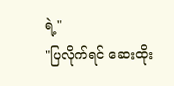ရဲ့"
"ပြလိုက်ရင် ဆေးထိုး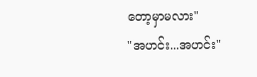တော့မှာမလား"
"အဟင်း...အဟင်း"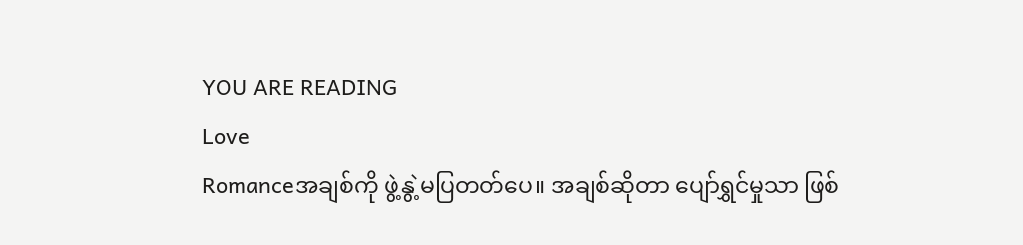YOU ARE READING
Love
Romanceအချစ်ကို ဖွဲ့နွဲ့မပြတတ်ပေ။ အချစ်ဆိုတာ ပျော်ရွှင်မှုသာ ဖြစ်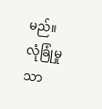မည်။ လုံခြုံမှုသာ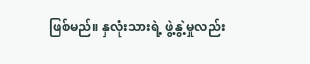ဖြစ်မည်။ နှလုံးသားရဲ့ ဖွဲ့နွဲ့မှုလည်း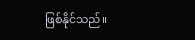ဖြစ်နိုင်သည်။